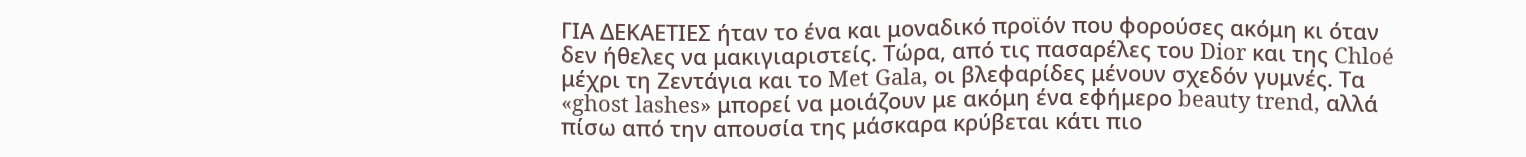ΓΙΑ ΔΕΚΑΕΤΙΕΣ ήταν το ένα και μοναδικό προϊόν που φορούσες ακόμη κι όταν δεν ήθελες να μακιγιαριστείς. Τώρα, από τις πασαρέλες του Dior και της Chloé μέχρι τη Ζεντάγια και το Met Gala, οι βλεφαρίδες μένουν σχεδόν γυμνές. Τα «ghost lashes» μπορεί να μοιάζουν με ακόμη ένα εφήμερο beauty trend, αλλά πίσω από την απουσία της μάσκαρα κρύβεται κάτι πιο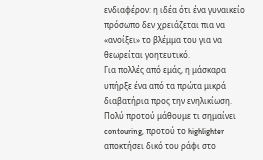ενδιαφέρον: η ιδέα ότι ένα γυναικείο πρόσωπο δεν χρειάζεται πια να «ανοίξει» το βλέμμα του για να θεωρείται γοητευτικό.
Για πολλές από εμάς, η μάσκαρα υπήρξε ένα από τα πρώτα μικρά διαβατήρια προς την ενηλικίωση. Πολύ προτού μάθουμε τι σημαίνει contouring, προτού το highlighter αποκτήσει δικό του ράφι στο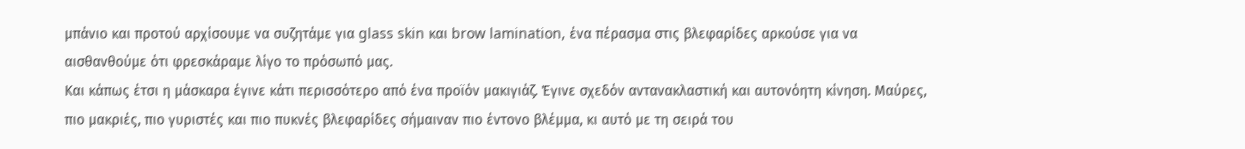μπάνιο και προτού αρχίσουμε να συζητάμε για glass skin και brow lamination, ένα πέρασμα στις βλεφαρίδες αρκούσε για να αισθανθούμε ότι φρεσκάραμε λίγο το πρόσωπό μας.
Και κάπως έτσι η μάσκαρα έγινε κάτι περισσότερο από ένα προϊόν μακιγιάζ. Έγινε σχεδόν αντανακλαστική και αυτονόητη κίνηση. Μαύρες, πιο μακριές, πιο γυριστές και πιο πυκνές βλεφαρίδες σήμαιναν πιο έντονο βλέμμα, κι αυτό με τη σειρά του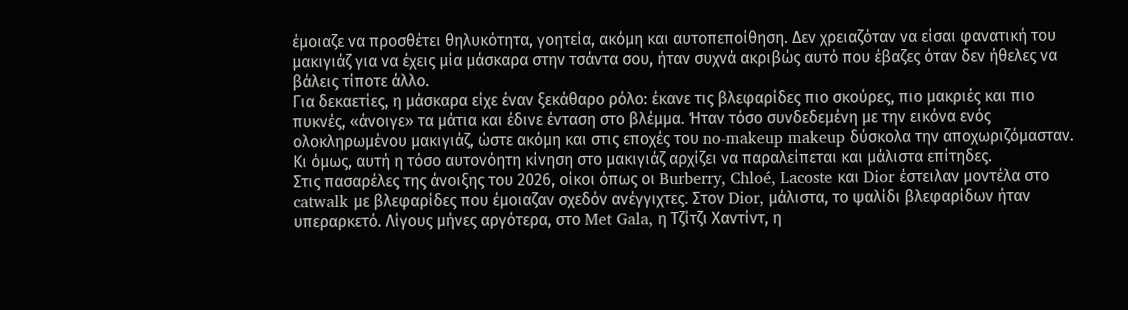έμοιαζε να προσθέτει θηλυκότητα, γοητεία, ακόμη και αυτοπεποίθηση. Δεν χρειαζόταν να είσαι φανατική του μακιγιάζ για να έχεις μία μάσκαρα στην τσάντα σου, ήταν συχνά ακριβώς αυτό που έβαζες όταν δεν ήθελες να βάλεις τίποτε άλλο.
Για δεκαετίες, η μάσκαρα είχε έναν ξεκάθαρο ρόλο: έκανε τις βλεφαρίδες πιο σκούρες, πιο μακριές και πιο πυκνές, «άνοιγε» τα μάτια και έδινε ένταση στο βλέμμα. Ήταν τόσο συνδεδεμένη με την εικόνα ενός ολοκληρωμένου μακιγιάζ, ώστε ακόμη και στις εποχές του no-makeup makeup δύσκολα την αποχωριζόμασταν.
Κι όμως, αυτή η τόσο αυτονόητη κίνηση στο μακιγιάζ αρχίζει να παραλείπεται και μάλιστα επίτηδες.
Στις πασαρέλες της άνοιξης του 2026, οίκοι όπως οι Burberry, Chloé, Lacoste και Dior έστειλαν μοντέλα στο catwalk με βλεφαρίδες που έμοιαζαν σχεδόν ανέγγιχτες. Στον Dior, μάλιστα, το ψαλίδι βλεφαρίδων ήταν υπεραρκετό. Λίγους μήνες αργότερα, στο Met Gala, η Τζίτζι Χαντίντ, η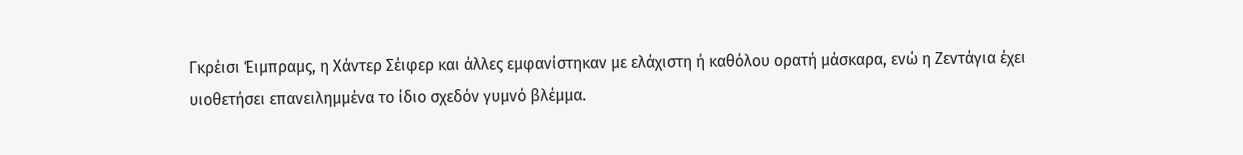Γκρέισι Έιμπραμς, η Χάντερ Σέιφερ και άλλες εμφανίστηκαν με ελάχιστη ή καθόλου ορατή μάσκαρα, ενώ η Ζεντάγια έχει υιοθετήσει επανειλημμένα το ίδιο σχεδόν γυμνό βλέμμα.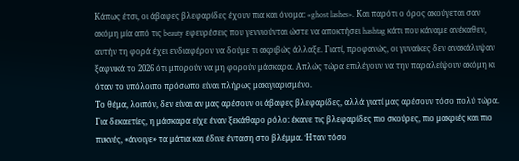Κάπως έτσι, οι άβαφες βλεφαρίδες έχουν πια και όνομα: «ghost lashes». Και παρότι ο όρος ακούγεται σαν ακόμη μία από τις beauty εφευρέσεις που γεννιούνται ώστε να αποκτήσει hashtag κάτι που κάναμε ανέκαθεν, αυτήν τη φορά έχει ενδιαφέρον να δούμε τι ακριβώς άλλαξε. Γιατί, προφανώς, οι γυναίκες δεν ανακάλυψαν ξαφνικά το 2026 ότι μπορούν να μη φορούν μάσκαρα. Απλώς τώρα επιλέγουν να την παραλείψουν ακόμη κι όταν το υπόλοιπο πρόσωπο είναι πλήρως μακιγιαρισμένο.
Το θέμα, λοιπόν, δεν είναι αν μας αρέσουν οι άβαφες βλεφαρίδες, αλλά γιατί μας αρέσουν τόσο πολύ τώρα.
Για δεκαετίες, η μάσκαρα είχε έναν ξεκάθαρο ρόλο: έκανε τις βλεφαρίδες πιο σκούρες, πιο μακριές και πιο πυκνές, «άνοιγε» τα μάτια και έδινε ένταση στο βλέμμα. Ήταν τόσο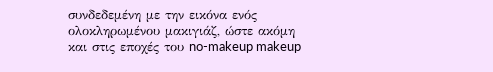συνδεδεμένη με την εικόνα ενός ολοκληρωμένου μακιγιάζ, ώστε ακόμη και στις εποχές του no-makeup makeup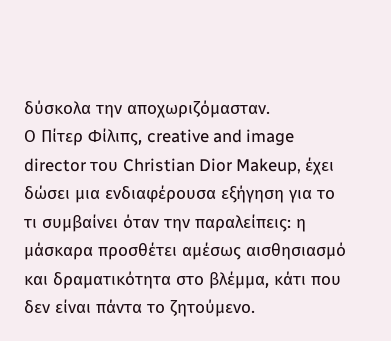δύσκολα την αποχωριζόμασταν.
Ο Πίτερ Φίλιπς, creative and image director του Christian Dior Makeup, έχει δώσει μια ενδιαφέρουσα εξήγηση για το τι συμβαίνει όταν την παραλείπεις: η μάσκαρα προσθέτει αμέσως αισθησιασμό και δραματικότητα στο βλέμμα, κάτι που δεν είναι πάντα το ζητούμενο.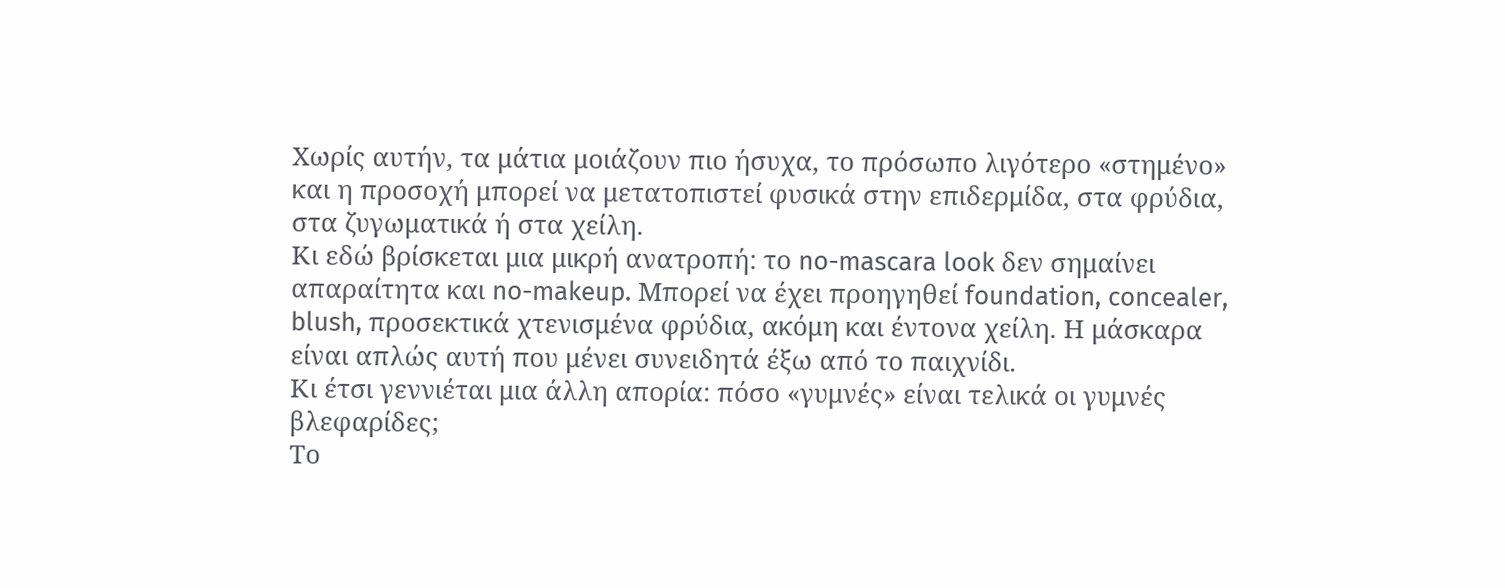Χωρίς αυτήν, τα μάτια μοιάζουν πιο ήσυχα, το πρόσωπο λιγότερο «στημένο» και η προσοχή μπορεί να μετατοπιστεί φυσικά στην επιδερμίδα, στα φρύδια, στα ζυγωματικά ή στα χείλη.
Κι εδώ βρίσκεται μια μικρή ανατροπή: το no-mascara look δεν σημαίνει απαραίτητα και no-makeup. Μπορεί να έχει προηγηθεί foundation, concealer, blush, προσεκτικά χτενισμένα φρύδια, ακόμη και έντονα χείλη. Η μάσκαρα είναι απλώς αυτή που μένει συνειδητά έξω από το παιχνίδι.
Κι έτσι γεννιέται μια άλλη απορία: πόσο «γυμνές» είναι τελικά οι γυμνές βλεφαρίδες;
Το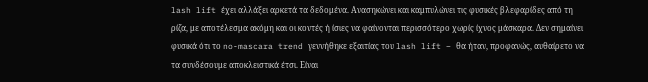lash lift έχει αλλάξει αρκετά τα δεδομένα. Ανασηκώνει και καμπυλώνει τις φυσικές βλεφαρίδες από τη ρίζα, με αποτέλεσμα ακόμη και οι κοντές ή ίσιες να φαίνονται περισσότερο χωρίς ίχνος μάσκαρα. Δεν σημαίνει φυσικά ότι το no-mascara trend γεννήθηκε εξαιτίας του lash lift – θα ήταν, προφανώς, αυθαίρετο να τα συνδέσουμε αποκλειστικά έτσι. Είναι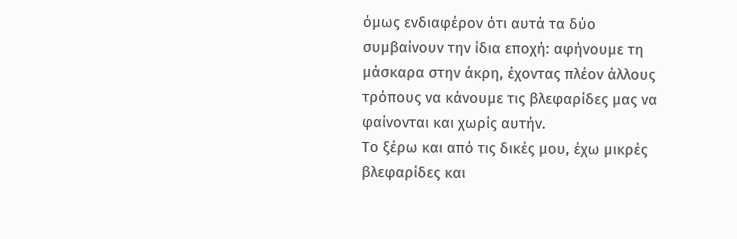όμως ενδιαφέρον ότι αυτά τα δύο συμβαίνουν την ίδια εποχή: αφήνουμε τη μάσκαρα στην άκρη, έχοντας πλέον άλλους τρόπους να κάνουμε τις βλεφαρίδες μας να φαίνονται και χωρίς αυτήν.
Το ξέρω και από τις δικές μου, έχω μικρές βλεφαρίδες και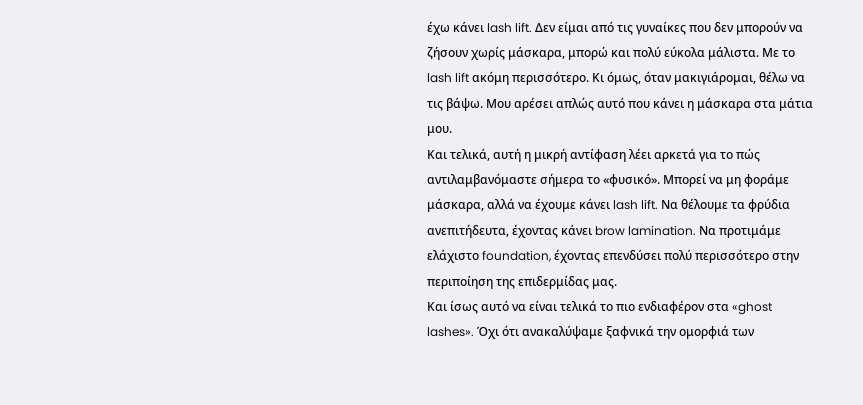έχω κάνει lash lift. Δεν είμαι από τις γυναίκες που δεν μπορούν να ζήσουν χωρίς μάσκαρα, μπορώ και πολύ εύκολα μάλιστα. Με το lash lift ακόμη περισσότερο. Κι όμως, όταν μακιγιάρομαι, θέλω να τις βάψω. Μου αρέσει απλώς αυτό που κάνει η μάσκαρα στα μάτια μου.
Και τελικά, αυτή η μικρή αντίφαση λέει αρκετά για το πώς αντιλαμβανόμαστε σήμερα το «φυσικό». Μπορεί να μη φοράμε μάσκαρα, αλλά να έχουμε κάνει lash lift. Να θέλουμε τα φρύδια ανεπιτήδευτα, έχοντας κάνει brow lamination. Να προτιμάμε ελάχιστο foundation, έχοντας επενδύσει πολύ περισσότερο στην περιποίηση της επιδερμίδας μας.
Και ίσως αυτό να είναι τελικά το πιο ενδιαφέρον στα «ghost lashes». Όχι ότι ανακαλύψαμε ξαφνικά την ομορφιά των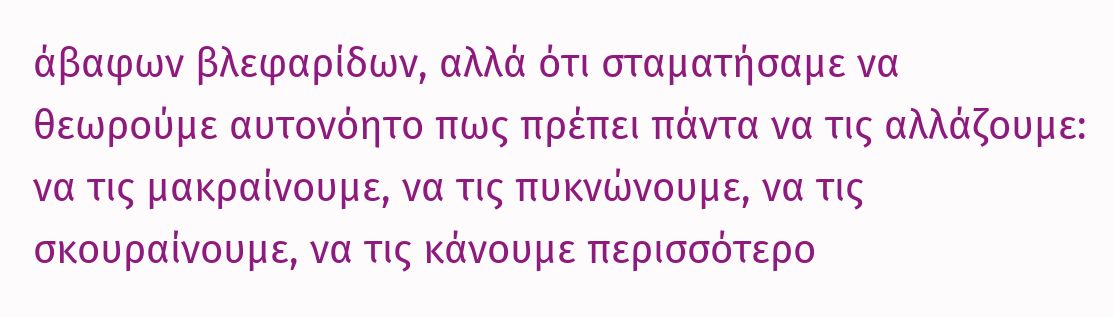άβαφων βλεφαρίδων, αλλά ότι σταματήσαμε να θεωρούμε αυτονόητο πως πρέπει πάντα να τις αλλάζουμε: να τις μακραίνουμε, να τις πυκνώνουμε, να τις σκουραίνουμε, να τις κάνουμε περισσότερο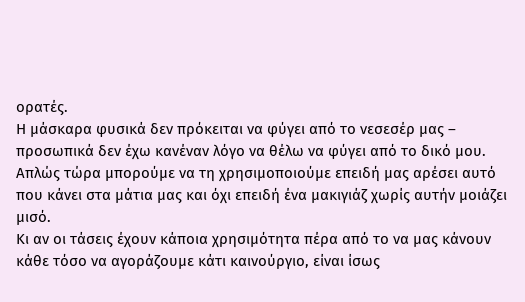ορατές.
Η μάσκαρα φυσικά δεν πρόκειται να φύγει από το νεσεσέρ μας – προσωπικά δεν έχω κανέναν λόγο να θέλω να φύγει από το δικό μου. Απλώς τώρα μπορούμε να τη χρησιμοποιούμε επειδή μας αρέσει αυτό που κάνει στα μάτια μας και όχι επειδή ένα μακιγιάζ χωρίς αυτήν μοιάζει μισό.
Κι αν οι τάσεις έχουν κάποια χρησιμότητα πέρα από το να μας κάνουν κάθε τόσο να αγοράζουμε κάτι καινούργιο, είναι ίσως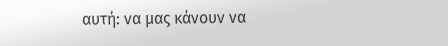αυτή: να μας κάνουν να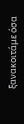ξανακοιτάμε όσα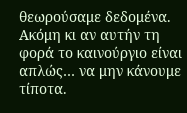θεωρούσαμε δεδομένα.
Ακόμη κι αν αυτήν τη φορά το καινούργιο είναι απλώς… να μην κάνουμε τίποτα.